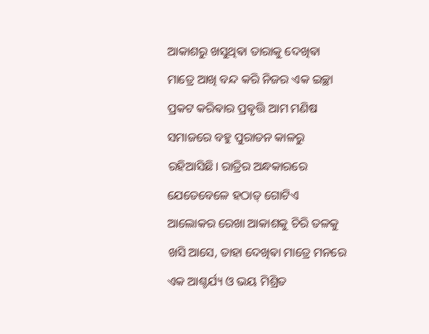ଆକାଶରୁ ଖସୁଥିଵା ତାରାକୁ ଦେଖିଵା ମାତ୍ରେ ଆଖି ବନ୍ଦ କରି ନିଜର ଏକ ଇଚ୍ଛା ପ୍ରକଟ କରିଵାର ପ୍ରଵୃତ୍ତି ଆମ ମଣିଷ ସମାଜରେ ବହୁ ପୁରାତନ କାଳରୁ ରହିଆସିଛି। ରାତ୍ରିର ଅନ୍ଧକାରରେ ଯେତେବେଳେ ହଠାତ୍ ଗୋଟିଏ ଆଲୋକର ରେଖା ଆକାଶକୁ ଚିରି ତଳକୁ ଖସି ଆସେ, ତାହା ଦେଖିଵା ମାତ୍ରେ ମନରେ ଏକ ଆଶ୍ଚର୍ଯ୍ୟ ଓ ଭୟ ମିଶ୍ରିତ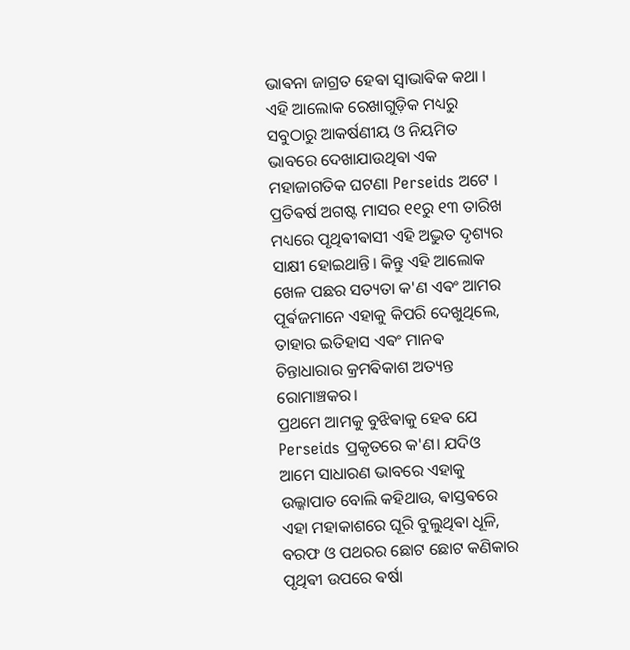ଭାଵନା ଜାଗ୍ରତ ହେଵା ସ୍ୱାଭାଵିକ କଥା । ଏହି ଆଲୋକ ରେଖାଗୁଡ଼ିକ ମଧ୍ୟରୁ ସବୁଠାରୁ ଆକର୍ଷଣୀୟ ଓ ନିୟମିତ ଭାବରେ ଦେଖାଯାଉଥିଵା ଏକ ମହାଜାଗତିକ ଘଟଣା Perseids ଅଟେ । ପ୍ରତିଵର୍ଷ ଅଗଷ୍ଟ ମାସର ୧୧ରୁ ୧୩ ତାରିଖ ମଧ୍ୟରେ ପୃଥିଵୀଵାସୀ ଏହି ଅଦ୍ଭୁତ ଦୃଶ୍ୟର ସାକ୍ଷୀ ହୋଇଥାନ୍ତି। କିନ୍ତୁ ଏହି ଆଲୋକ ଖେଳ ପଛର ସତ୍ୟତା କ'ଣ ଏଵଂ ଆମର ପୂର୍ଵଜମାନେ ଏହାକୁ କିପରି ଦେଖୁଥିଲେ, ତାହାର ଇତିହାସ ଏଵଂ ମାନଵ ଚିନ୍ତାଧାରାର କ୍ରମଵିକାଶ ଅତ୍ୟନ୍ତ ରୋମାଞ୍ଚକର।
ପ୍ରଥମେ ଆମକୁ ବୁଝିଵାକୁ ହେଵ ଯେ Perseids ପ୍ରକୃତରେ କ'ଣ। ଯଦିଓ ଆମେ ସାଧାରଣ ଭାବରେ ଏହାକୁ ଉଲ୍କାପାତ ବୋଲି କହିଥାଉ, ଵାସ୍ତଵରେ ଏହା ମହାକାଶରେ ଘୂରି ବୁଲୁଥିଵା ଧୂଳି, ବରଫ ଓ ପଥରର ଛୋଟ ଛୋଟ କଣିକାର ପୃଥିଵୀ ଉପରେ ଵର୍ଷା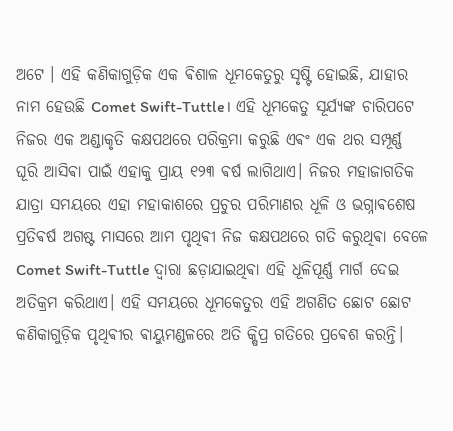ଅଟେ । ଏହି କଣିକାଗୁଡ଼ିକ ଏକ ଵିଶାଳ ଧୂମକେତୁରୁ ସୃଷ୍ଟି ହୋଇଛି, ଯାହାର ନାମ ହେଉଛି Comet Swift-Tuttle। ଏହି ଧୂମକେତୁ ସୂର୍ଯ୍ୟଙ୍କ ଚାରିପଟେ ନିଜର ଏକ ଅଣ୍ଡାକୃତି କକ୍ଷପଥରେ ପରିକ୍ରମା କରୁଛି ଏଵଂ ଏକ ଥର ସମ୍ପୂର୍ଣ୍ଣ ଘୂରି ଆସିଵା ପାଇଁ ଏହାକୁ ପ୍ରାୟ ୧୨୩ ଵର୍ଷ ଲାଗିଥାଏ। ନିଜର ମହାଜାଗତିକ ଯାତ୍ରା ସମୟରେ ଏହା ମହାକାଶରେ ପ୍ରଚୁର ପରିମାଣର ଧୂଳି ଓ ଭଗ୍ନାଵଶେଷ ପ୍ରତିଵର୍ଷ ଅଗଷ୍ଟ ମାସରେ ଆମ ପୃଥିଵୀ ନିଜ କକ୍ଷପଥରେ ଗତି କରୁଥିଵା ବେଳେ Comet Swift-Tuttle ଦ୍ୱାରା ଛଡ଼ାଯାଇଥିଵା ଏହି ଧୂଳିପୂର୍ଣ୍ଣ ମାର୍ଗ ଦେଇ ଅତିକ୍ରମ କରିଥାଏ। ଏହି ସମୟରେ ଧୂମକେତୁର ଏହି ଅଗଣିତ ଛୋଟ ଛୋଟ କଣିକାଗୁଡ଼ିକ ପୃଥିଵୀର ଵାୟୁମଣ୍ଡଳରେ ଅତି କ୍ଷିପ୍ର ଗତିରେ ପ୍ରଵେଶ କରନ୍ତି।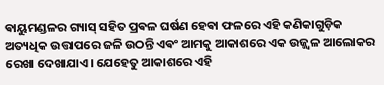ଵାୟୁମଣ୍ଡଳର ଗ୍ୟାସ୍ ସହିତ ପ୍ରଵଳ ଘର୍ଷଣ ହେଵା ଫଳରେ ଏହି କଣିକାଗୁଡ଼ିକ ଅତ୍ୟଧିକ ଉତ୍ତାପରେ ଜଳି ଉଠନ୍ତି ଏଵଂ ଆମକୁ ଆକାଶରେ ଏକ ଉଜ୍ଜ୍ୱଳ ଆଲୋକର ରେଖା ଦେଖାଯାଏ। ଯେହେତୁ ଆକାଶରେ ଏହି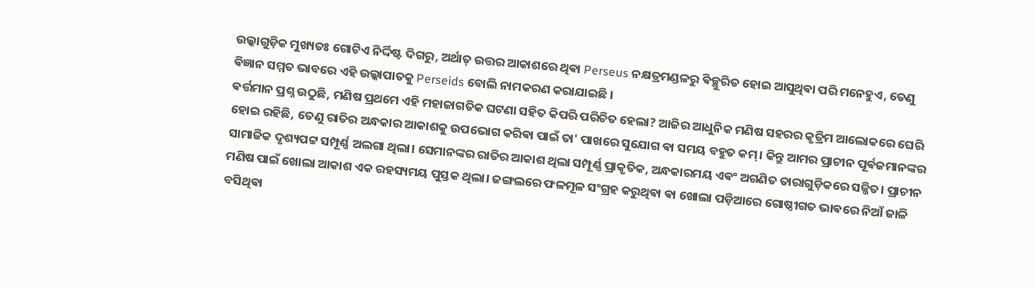ଉଲ୍କାଗୁଡ଼ିକ ମୁଖ୍ୟତଃ ଗୋଟିଏ ନିର୍ଦ୍ଦିଷ୍ଟ ଦିଗରୁ, ଅର୍ଥାତ୍ ଉତ୍ତର ଆକାଶରେ ଥିଵା Perseus ନକ୍ଷତ୍ରମଣ୍ଡଳରୁ ଵିଚ୍ଛୁରିତ ହୋଇ ଆସୁଥିଵା ପରି ମନେହୁଏ, ତେଣୁ ଵିଜ୍ଞାନ ସମ୍ମତ ଭାବରେ ଏହି ଉଲ୍କାପାତକୁ Perseids ବୋଲି ନାମକରଣ କରାଯାଇଛି ।
ଵର୍ତ୍ତମାନ ପ୍ରଶ୍ନ ଉଠୁଛି, ମଣିଷ ପ୍ରଥମେ ଏହି ମହାଜାଗତିକ ଘଟଣା ସହିତ କିପରି ପରିଚିତ ହେଲା? ଆଜିର ଆଧୁନିକ ମଣିଷ ସହରର କୃତ୍ରିମ ଆଲୋକରେ ଘେରି ହୋଇ ରହିଛି, ତେଣୁ ରାତିର ଅନ୍ଧକାର ଆକାଶକୁ ଉପଭୋଗ କରିଵା ପାଇଁ ତା' ପାଖରେ ସୁଯୋଗ ଵା ସମୟ ବହୁତ କମ୍। କିନ୍ତୁ ଆମର ପ୍ରାଚୀନ ପୂର୍ଵଜମାନଙ୍କର ସାମାଜିକ ଦୃଶ୍ୟପଟ୍ଟ ସମ୍ପୂର୍ଣ୍ଣ ଅଲଗା ଥିଲା। ସେମାନଙ୍କର ରାତିର ଆକାଶ ଥିଲା ସମ୍ପୂର୍ଣ୍ଣ ପ୍ରାକୃତିକ, ଅନ୍ଧକାରମୟ ଏଵଂ ଅଗଣିତ ତାରାଗୁଡ଼ିକରେ ସଜ୍ଜିତ। ପ୍ରାଚୀନ ମଣିଷ ପାଇଁ ଖୋଲା ଆକାଶ ଏକ ରହସ୍ୟମୟ ପୁସ୍ତକ ଥିଲା। ଜଙ୍ଗଲରେ ଫଳମୂଳ ସଂଗ୍ରହ କରୁଥିଵା ଵା ଖୋଲା ପଡ଼ିଆରେ ଗୋଷ୍ଠୀଗତ ଭାଵରେ ନିଆଁ ଜାଳି ବସିଥିଵା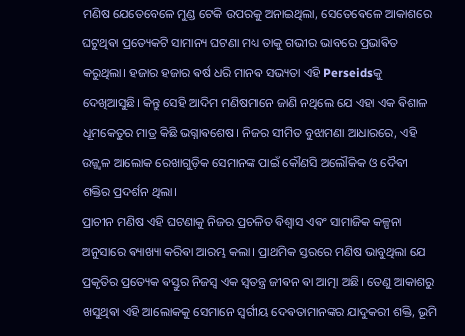ମଣିଷ ଯେତେବେଳେ ମୁଣ୍ଡ ଟେକି ଉପରକୁ ଅନାଇଥିଲା, ସେତେଵେଳେ ଆକାଶରେ ଘଟୁଥିଵା ପ୍ରତ୍ୟେକଟି ସାମାନ୍ୟ ଘଟଣା ମଧ୍ୟ ତାକୁ ଗଭୀର ଭାବରେ ପ୍ରଭାଵିତ କରୁଥିଲା। ହଜାର ହଜାର ଵର୍ଷ ଧରି ମାନଵ ସଭ୍ୟତା ଏହି Perseidsକୁ ଦେଖିଆସୁଛି। କିନ୍ତୁ ସେହି ଆଦିମ ମଣିଷମାନେ ଜାଣି ନଥିଲେ ଯେ ଏହା ଏକ ଵିଶାଳ ଧୂମକେତୁର ମାତ୍ର କିଛି ଭଗ୍ନାଵଶେଷ। ନିଜର ସୀମିତ ବୁଝାମଣା ଆଧାରରେ, ଏହି ଉଜ୍ଜ୍ୱଳ ଆଲୋକ ରେଖାଗୁଡ଼ିକ ସେମାନଙ୍କ ପାଇଁ କୌଣସି ଅଲୌକିକ ଓ ଦୈଵୀ ଶକ୍ତିର ପ୍ରଦର୍ଶନ ଥିଲା।
ପ୍ରାଚୀନ ମଣିଷ ଏହି ଘଟଣାକୁ ନିଜର ପ୍ରଚଳିତ ଵିଶ୍ୱାସ ଏଵଂ ସାମାଜିକ କଳ୍ପନା ଅନୁସାରେ ଵ୍ୟାଖ୍ୟା କରିଵା ଆରମ୍ଭ କଲା। ପ୍ରାଥମିକ ସ୍ତରରେ ମଣିଷ ଭାବୁଥିଲା ଯେ ପ୍ରକୃତିର ପ୍ରତ୍ୟେକ ଵସ୍ତୁର ନିଜସ୍ୱ ଏକ ସ୍ୱତନ୍ତ୍ର ଜୀଵନ ଵା ଆତ୍ମା ଅଛି। ତେଣୁ ଆକାଶରୁ ଖସୁଥିଵା ଏହି ଆଲୋକକୁ ସେମାନେ ସ୍ୱର୍ଗୀୟ ଦେଵତାମାନଙ୍କର ଯାଦୁକରୀ ଶକ୍ତି, ଭୂମି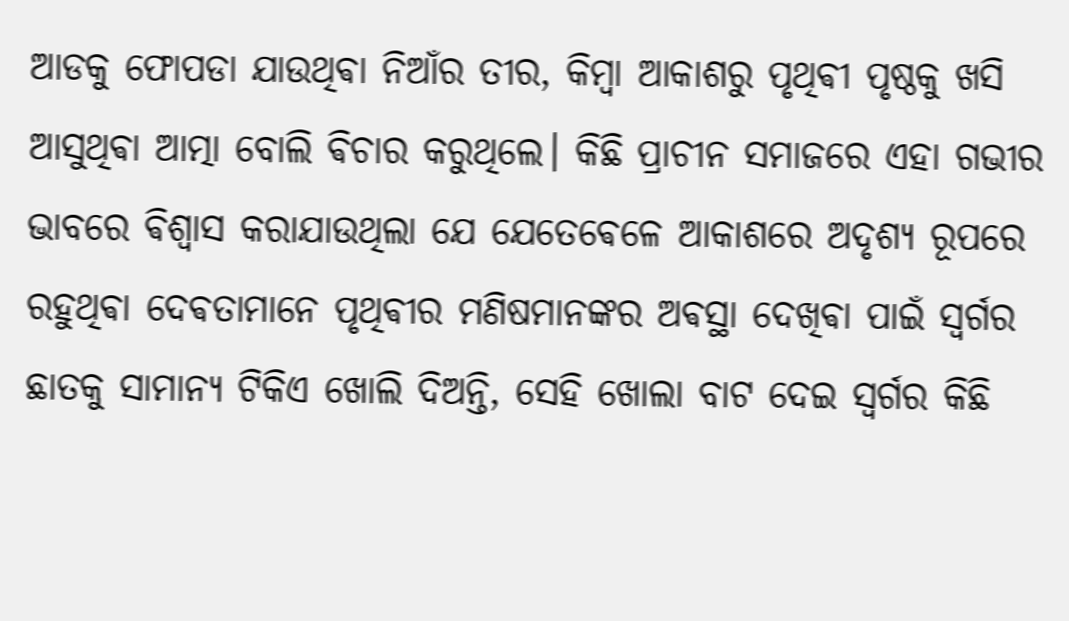ଆଡକୁ ଫୋପଡା ଯାଉଥିଵା ନିଆଁର ତୀର, କିମ୍ଵା ଆକାଶରୁ ପୃଥିଵୀ ପୃଷ୍ଠକୁ ଖସି ଆସୁଥିଵା ଆତ୍ମା ବୋଲି ଵିଚାର କରୁଥିଲେ। କିଛି ପ୍ରାଚୀନ ସମାଜରେ ଏହା ଗଭୀର ଭାବରେ ଵିଶ୍ୱାସ କରାଯାଉଥିଲା ଯେ ଯେତେଵେଳେ ଆକାଶରେ ଅଦୃଶ୍ୟ ରୂପରେ ରହୁଥିଵା ଦେଵତାମାନେ ପୃଥିଵୀର ମଣିଷମାନଙ୍କର ଅଵସ୍ଥା ଦେଖିଵା ପାଇଁ ସ୍ୱର୍ଗର ଛାତକୁ ସାମାନ୍ୟ ଟିକିଏ ଖୋଲି ଦିଅନ୍ତି, ସେହି ଖୋଲା ବାଟ ଦେଇ ସ୍ୱର୍ଗର କିଛି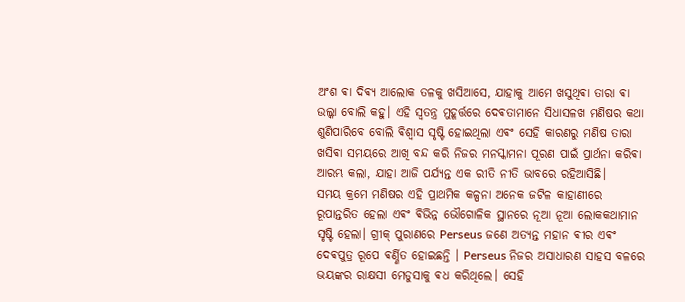ଅଂଶ ଵା ଦିଵ୍ୟ ଆଲୋକ ତଳକୁ ଖସିଆସେ, ଯାହାକୁ ଆମେ ଖସୁଥିଵା ତାରା ଵା ଉଲ୍କା ବୋଲି କହୁ। ଏହି ସ୍ୱତନ୍ତ୍ର ମୁହୂର୍ତ୍ତରେ ଦେଵତାମାନେ ସିଧାସଳଖ ମଣିଷର କଥା ଶୁଣିପାରିବେ ବୋଲି ଵିଶ୍ୱାସ ସୃଷ୍ଟି ହୋଇଥିଲା ଏଵଂ ସେହି କାରଣରୁ ମଣିଷ ତାରା ଖସିଵା ସମୟରେ ଆଖି ବନ୍ଦ କରି ନିଜର ମନସ୍କାମନା ପୂରଣ ପାଇଁ ପ୍ରାର୍ଥନା କରିଵା ଆରମ୍ଭ କଲା, ଯାହା ଆଜି ପର୍ଯ୍ୟନ୍ତ ଏକ ରୀତି ନୀତି ଭାବରେ ରହିଆସିଛି।
ସମୟ କ୍ରମେ ମଣିଷର ଏହି ପ୍ରାଥମିକ କଳ୍ପନା ଅନେକ ଜଟିଳ କାହାଣୀରେ ରୂପାନ୍ତରିତ ହେଲା ଏଵଂ ଵିଭିନ୍ନ ଭୌଗୋଳିକ ସ୍ଥାନରେ ନୂଆ ନୂଆ ଲୋକକଥାମାନ ସୃଷ୍ଟି ହେଲା। ଗ୍ରୀକ୍ ପୁରାଣରେ Perseus ଜଣେ ଅତ୍ୟନ୍ତ ମହାନ ଵୀର ଏଵଂ ଦେଵପୁତ୍ର ରୂପେ ଵର୍ଣ୍ଣିତ ହୋଇଛନ୍ତି । Perseus ନିଜର ଅସାଧାରଣ ସାହସ ବଳରେ ଭୟଙ୍କର ରାକ୍ଷସୀ ମେଡୁସାକୁ ଵଧ କରିଥିଲେ। ସେହି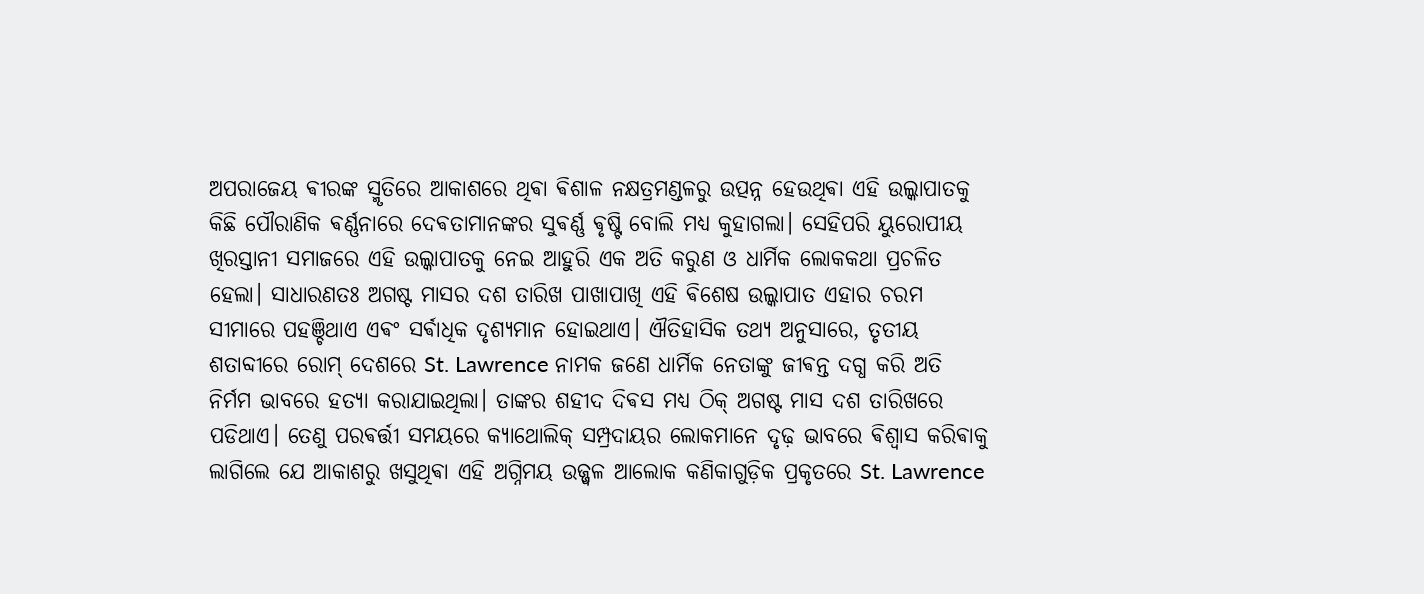ଅପରାଜେୟ ଵୀରଙ୍କ ସ୍ମୃତିରେ ଆକାଶରେ ଥିଵା ଵିଶାଳ ନକ୍ଷତ୍ରମଣ୍ଡଳରୁ ଉତ୍ପନ୍ନ ହେଉଥିଵା ଏହି ଉଲ୍କାପାତକୁ କିଛି ପୌରାଣିକ ଵର୍ଣ୍ଣନାରେ ଦେଵତାମାନଙ୍କର ସୁଵର୍ଣ୍ଣ ଵୃଷ୍ଟି ବୋଲି ମଧ୍ୟ କୁହାଗଲା। ସେହିପରି ୟୁରୋପୀୟ ଖିରସ୍ତାନୀ ସମାଜରେ ଏହି ଉଲ୍କାପାତକୁ ନେଇ ଆହୁରି ଏକ ଅତି କରୁଣ ଓ ଧାର୍ମିକ ଲୋକକଥା ପ୍ରଚଳିତ ହେଲା। ସାଧାରଣତଃ ଅଗଷ୍ଟ ମାସର ଦଶ ତାରିଖ ପାଖାପାଖି ଏହି ଵିଶେଷ ଉଲ୍କାପାତ ଏହାର ଚରମ ସୀମାରେ ପହଞ୍ଚିଥାଏ ଏଵଂ ସର୍ଵାଧିକ ଦୃଶ୍ୟମାନ ହୋଇଥାଏ। ଐତିହାସିକ ତଥ୍ୟ ଅନୁସାରେ, ତୃତୀୟ ଶତାବ୍ଦୀରେ ରୋମ୍ ଦେଶରେ St. Lawrence ନାମକ ଜଣେ ଧାର୍ମିକ ନେତାଙ୍କୁ ଜୀଵନ୍ତ ଦଗ୍ଧ କରି ଅତି ନିର୍ମମ ଭାବରେ ହତ୍ୟା କରାଯାଇଥିଲା। ତାଙ୍କର ଶହୀଦ ଦିଵସ ମଧ୍ୟ ଠିକ୍ ଅଗଷ୍ଟ ମାସ ଦଶ ତାରିଖରେ ପଡିଥାଏ। ତେଣୁ ପରଵର୍ତ୍ତୀ ସମୟରେ କ୍ୟାଥୋଲିକ୍ ସମ୍ପ୍ରଦାୟର ଲୋକମାନେ ଦୃଢ଼ ଭାବରେ ଵିଶ୍ୱାସ କରିଵାକୁ ଲାଗିଲେ ଯେ ଆକାଶରୁ ଖସୁଥିଵା ଏହି ଅଗ୍ନିମୟ ଉଜ୍ଜ୍ୱଳ ଆଲୋକ କଣିକାଗୁଡ଼ିକ ପ୍ରକୃତରେ St. Lawrence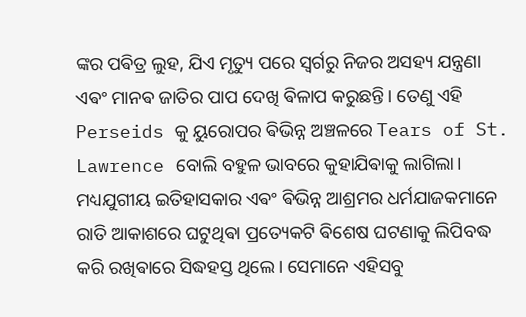ଙ୍କର ପଵିତ୍ର ଲୁହ, ଯିଏ ମୃତ୍ୟୁ ପରେ ସ୍ୱର୍ଗରୁ ନିଜର ଅସହ୍ୟ ଯନ୍ତ୍ରଣା ଏଵଂ ମାନଵ ଜାତିର ପାପ ଦେଖି ଵିଳାପ କରୁଛନ୍ତି। ତେଣୁ ଏହି Perseids କୁ ୟୁରୋପର ଵିଭିନ୍ନ ଅଞ୍ଚଳରେ Tears of St. Lawrence ବୋଲି ବହୁଳ ଭାବରେ କୁହାଯିଵାକୁ ଲାଗିଲା।
ମଧ୍ୟଯୁଗୀୟ ଇତିହାସକାର ଏଵଂ ଵିଭିନ୍ନ ଆଶ୍ରମର ଧର୍ମଯାଜକମାନେ ରାତି ଆକାଶରେ ଘଟୁଥିଵା ପ୍ରତ୍ୟେକଟି ଵିଶେଷ ଘଟଣାକୁ ଲିପିବଦ୍ଧ କରି ରଖିଵାରେ ସିଦ୍ଧହସ୍ତ ଥିଲେ। ସେମାନେ ଏହିସବୁ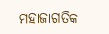ମହାଜାଗତିକ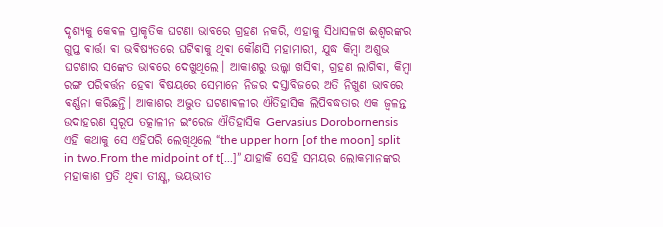ଦୃଶ୍ୟକୁ କେଵଳ ପ୍ରାକୃତିକ ଘଟଣା ଭାବରେ ଗ୍ରହଣ ନକରି, ଏହାକୁ ସିଧାସଳଖ ଈଶ୍ୱରଙ୍କର ଗୁପ୍ତ ଵାର୍ତ୍ତା ଵା ଭଵିଷ୍ୟତରେ ଘଟିଵାକୁ ଥିଵା କୌଣସି ମହାମାରୀ, ଯୁଦ୍ଧ କିମ୍ଵା ଅଶୁଭ ଘଟଣାର ସଙ୍କେତ ଭାଵରେ ଦେଖୁଥିଲେ। ଆକାଶରୁ ଉଲ୍କା ଖସିଵା, ଗ୍ରହଣ ଲାଗିଵା, କିମ୍ଵା ରଙ୍ଗ ପରିଵର୍ତ୍ତନ ହେଵା ଵିଷୟରେ ସେମାନେ ନିଜର ଦସ୍ତାବିଜରେ ଅତି ନିଖୁଣ ଭାବରେ ଵର୍ଣ୍ଣନା କରିଛନ୍ତି। ଆକାଶର ଅଦ୍ଭୁତ ଘଟଣାଵଳୀର ଐତିହାସିକ ଲିପିବଦ୍ଧତାର ଏକ ଜ୍ୱଳନ୍ତ ଉଦାହରଣ ସ୍ୱରୂପ ତତ୍କାଳୀନ ଇଂରେଜ ଐତିହାସିକ Gervasius Dorobornensis ଏହି କଥାକୁ ସେ ଏହିପରି ଲେଖିଥିଲେ “the upper horn [of the moon] split in two.From the midpoint of t[...]” ଯାହାକି ସେହି ସମୟର ଲୋକମାନଙ୍କର ମହାକାଶ ପ୍ରତି ଥିଵା ତୀକ୍ଷ୍ଣ, ଭୟଭୀତ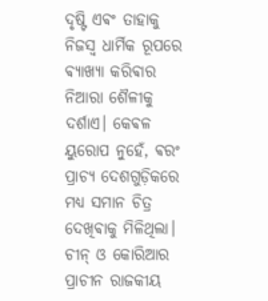ଦୃଷ୍ଟି ଏଵଂ ତାହାକୁ ନିଜସ୍ୱ ଧାର୍ମିକ ରୂପରେ ଵ୍ୟାଖ୍ୟା କରିଵାର ନିଆରା ଶୈଳୀକୁ ଦର୍ଶାଏ। କେଵଳ ୟୁରୋପ ନୁହେଁ, ଵରଂ ପ୍ରାଚ୍ୟ ଦେଶଗୁଡ଼ିକରେ ମଧ୍ୟ ସମାନ ଚିତ୍ର ଦେଖିଵାକୁ ମିଳିଥିଲା। ଚୀନ୍ ଓ କୋରିଆର ପ୍ରାଚୀନ ରାଜକୀୟ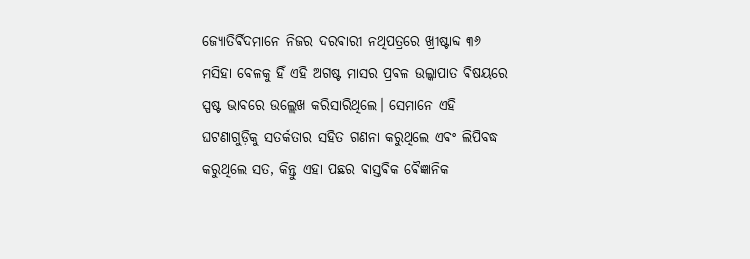ଜ୍ୟୋତିର୍ଵିଦମାନେ ନିଜର ଦରଵାରୀ ନଥିପତ୍ରରେ ଖ୍ରୀଷ୍ଟାବ୍ଦ ୩୬ ମସିହା ବେଳକୁ ହିଁ ଏହି ଅଗଷ୍ଟ ମାସର ପ୍ରଵଳ ଉଲ୍କାପାତ ଵିଷୟରେ ସ୍ପଷ୍ଟ ଭାବରେ ଉଲ୍ଲେଖ କରିସାରିଥିଲେ। ସେମାନେ ଏହି ଘଟଣାଗୁଡ଼ିକୁ ସତର୍କତାର ସହିତ ଗଣନା କରୁଥିଲେ ଏଵଂ ଲିପିବଦ୍ଧ କରୁଥିଲେ ସତ, କିନ୍ତୁ ଏହା ପଛର ଵାସ୍ତଵିକ ଵୈଜ୍ଞାନିକ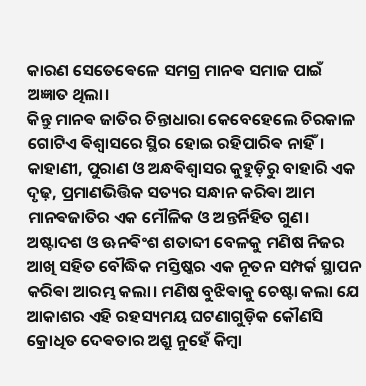କାରଣ ସେତେଵେଳେ ସମଗ୍ର ମାନଵ ସମାଜ ପାଇଁ ଅଜ୍ଞାତ ଥିଲା।
କିନ୍ତୁ ମାନଵ ଜାତିର ଚିନ୍ତାଧାରା କେବେହେଲେ ଚିରକାଳ ଗୋଟିଏ ଵିଶ୍ୱାସରେ ସ୍ଥିର ହୋଇ ରହିପାରିଵ ନାହିଁ। କାହାଣୀ, ପୁରାଣ ଓ ଅନ୍ଧଵିଶ୍ୱାସର କୁହୁଡ଼ିରୁ ବାହାରି ଏକ ଦୃଢ଼, ପ୍ରମାଣଭିତ୍ତିକ ସତ୍ୟର ସନ୍ଧାନ କରିଵା ଆମ ମାନଵଜାତିର ଏକ ମୌଳିକ ଓ ଅନ୍ତର୍ନିହିତ ଗୁଣ। ଅଷ୍ଟାଦଶ ଓ ଊନଵିଂଶ ଶତାବ୍ଦୀ ବେଳକୁ ମଣିଷ ନିଜର ଆଖି ସହିତ ବୌଦ୍ଧିକ ମସ୍ତିଷ୍କର ଏକ ନୂତନ ସମ୍ପର୍କ ସ୍ଥାପନ କରିଵା ଆରମ୍ଭ କଲା। ମଣିଷ ବୁଝିଵାକୁ ଚେଷ୍ଟା କଲା ଯେ ଆକାଶର ଏହି ରହସ୍ୟମୟ ଘଟଣାଗୁଡ଼ିକ କୌଣସି କ୍ରୋଧିତ ଦେଵତାର ଅଶ୍ରୁ ନୁହେଁ କିମ୍ଵା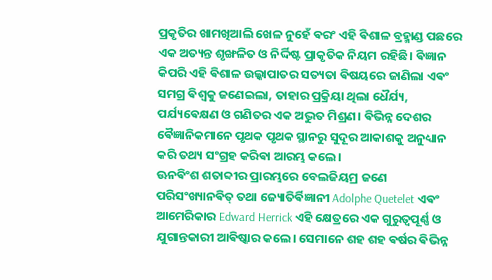ପ୍ରକୃତିର ଖାମଖିଆଲି ଖେଳ ନୁହେଁ ଵରଂ ଏହି ଵିଶାଳ ବ୍ରହ୍ମାଣ୍ଡ ପଛରେ ଏକ ଅତ୍ୟନ୍ତ ଶୃଙ୍ଖଳିତ ଓ ନିର୍ଦ୍ଦିଷ୍ଟ ପ୍ରାକୃତିକ ନିୟମ ରହିଛି। ଵିଜ୍ଞାନ କିପରି ଏହି ଵିଶାଳ ଉଲ୍କାପାତର ସତ୍ୟତା ଵିଷୟରେ ଜାଣିଲା ଏଵଂ ସମଗ୍ର ଵିଶ୍ୱକୁ ଜଣେଇଲା, ତାହାର ପ୍ରକ୍ରିୟା ଥିଲା ଧୈର୍ଯ୍ୟ, ପର୍ଯ୍ୟଵେକ୍ଷଣ ଓ ଗଣିତର ଏକ ଅଦ୍ଭୁତ ମିଶ୍ରଣ। ଵିଭିନ୍ନ ଦେଶର ଵୈଜ୍ଞାନିକମାନେ ପୃଥକ ପୃଥକ ସ୍ଥାନରୁ ସୁଦୂର ଆକାଶକୁ ଅନୁଧ୍ୟାନ କରି ତଥ୍ୟ ସଂଗ୍ରହ କରିଵା ଆରମ୍ଭ କଲେ।
ଊନଵିଂଶ ଶତାବ୍ଦୀର ପ୍ରାରମ୍ଭରେ ବେଲଜିୟମ୍ର ଜଣେ ପରିସଂଖ୍ୟାନଵିତ୍ ତଥା ଜ୍ୟୋତିର୍ଵିଜ୍ଞାନୀ Adolphe Quetelet ଏଵଂ ଆମେରିକାର Edward Herrick ଏହି କ୍ଷେତ୍ରରେ ଏକ ଗୁରୁତ୍ୱପୂର୍ଣ୍ଣ ଓ ଯୁଗାନ୍ତକାରୀ ଆଵିଷ୍କାର କଲେ। ସେମାନେ ଶହ ଶହ ଵର୍ଷର ଵିଭିନ୍ନ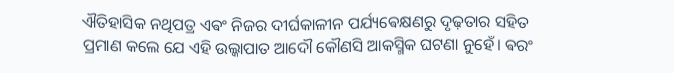ଐତିହାସିକ ନଥିପତ୍ର ଏଵଂ ନିଜର ଦୀର୍ଘକାଳୀନ ପର୍ଯ୍ୟଵେକ୍ଷଣରୁ ଦୃଢ଼ତାର ସହିତ ପ୍ରମାଣ କଲେ ଯେ ଏହି ଉଲ୍କାପାତ ଆଦୌ କୌଣସି ଆକସ୍ମିକ ଘଟଣା ନୁହେଁ। ଵରଂ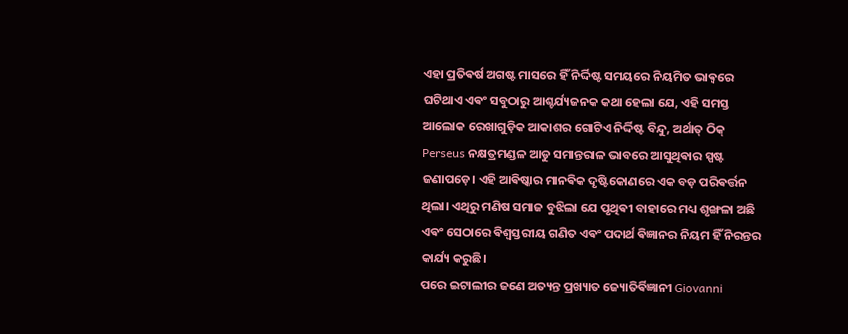ଏହା ପ୍ରତିଵର୍ଷ ଅଗଷ୍ଟ ମାସରେ ହିଁ ନିର୍ଦ୍ଦିଷ୍ଟ ସମୟରେ ନିୟମିତ ଭାଵ୍ବରେ ଘଟିଥାଏ ଏଵଂ ସବୁଠାରୁ ଆଶ୍ଚର୍ଯ୍ୟଜନକ କଥା ହେଲା ଯେ, ଏହି ସମସ୍ତ ଆଲୋକ ରେଖାଗୁଡ଼ିକ ଆକାଶର ଗୋଟିଏ ନିର୍ଦ୍ଦିଷ୍ଟ ବିନ୍ଦୁ, ଅର୍ଥାତ୍ ଠିକ୍ Perseus ନକ୍ଷତ୍ରମଣ୍ଡଳ ଆଡୁ ସମାନ୍ତରାଳ ଭାବରେ ଆସୁଥିଵାର ସ୍ପଷ୍ଟ ଜଣାପଡ଼େ। ଏହି ଆଵିଷ୍କାର ମାନଵିକ ଦୃଷ୍ଟିକୋଣରେ ଏକ ବଡ଼ ପରିଵର୍ତ୍ତନ ଥିଲା। ଏଥିରୁ ମଣିଷ ସମାଜ ବୁଝିଲା ଯେ ପୃଥିଵୀ ବାହାରେ ମଧ୍ୟ ଶୃଙ୍ଖଳା ଅଛି ଏଵଂ ସେଠାରେ ଵିଶ୍ୱସ୍ତରୀୟ ଗଣିତ ଏଵଂ ପଦାର୍ଥ ଵିଜ୍ଞାନର ନିୟମ ହିଁ ନିରନ୍ତର କାର୍ଯ୍ୟ କରୁଛି।
ପରେ ଇଟାଲୀର ଜଣେ ଅତ୍ୟନ୍ତ ପ୍ରଖ୍ୟାତ ଜ୍ୟୋତିର୍ଵିଜ୍ଞାନୀ Giovanni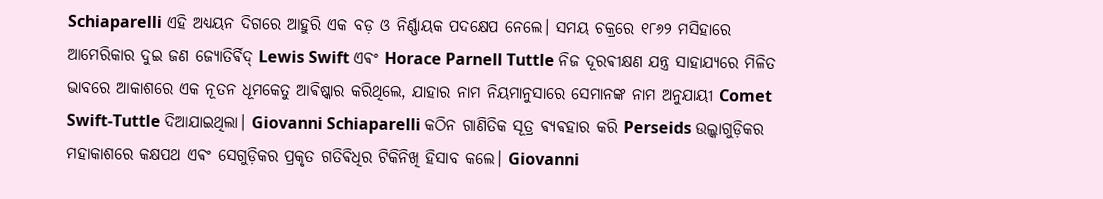Schiaparelli ଏହି ଅଧ୍ୟୟନ ଦିଗରେ ଆହୁରି ଏକ ବଡ଼ ଓ ନିର୍ଣ୍ଣାୟକ ପଦକ୍ଷେପ ନେଲେ। ସମୟ ଚକ୍ରରେ ୧୮୬୨ ମସିହାରେ ଆମେରିକାର ଦୁଇ ଜଣ ଜ୍ୟୋତିର୍ଵିଦ୍ Lewis Swift ଏଵଂ Horace Parnell Tuttle ନିଜ ଦୂରଵୀକ୍ଷଣ ଯନ୍ତ୍ର ସାହାଯ୍ୟରେ ମିଳିତ ଭାବରେ ଆକାଶରେ ଏକ ନୂତନ ଧୂମକେତୁ ଆଵିଷ୍କାର କରିଥିଲେ, ଯାହାର ନାମ ନିୟମାନୁସାରେ ସେମାନଙ୍କ ନାମ ଅନୁଯାୟୀ Comet Swift-Tuttle ଦିଆଯାଇଥିଲା। Giovanni Schiaparelli କଠିନ ଗାଣିତିକ ସୂତ୍ର ଵ୍ୟଵହାର କରି Perseids ଉଲ୍କାଗୁଡ଼ିକର ମହାକାଶରେ କକ୍ଷପଥ ଏଵଂ ସେଗୁଡ଼ିକର ପ୍ରକୃତ ଗତିଵିଧିର ଟିକିନିଖି ହିସାବ କଲେ। Giovanni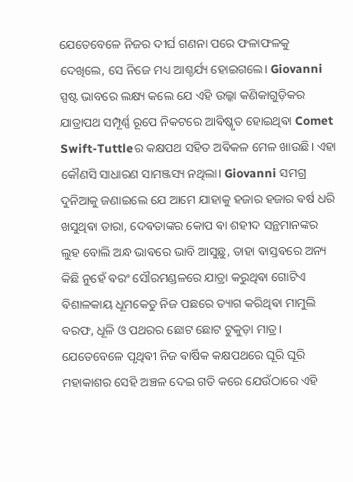ଯେତେବେଳେ ନିଜର ଦୀର୍ଘ ଗଣନା ପରେ ଫଳାଫଳକୁ ଦେଖିଲେ, ସେ ନିଜେ ମଧ୍ୟ ଆଶ୍ଚର୍ଯ୍ୟ ହୋଇଗଲେ। Giovanni ସ୍ପଷ୍ଟ ଭାବରେ ଲକ୍ଷ୍ୟ କଲେ ଯେ ଏହି ଉଲ୍କା କଣିକାଗୁଡ଼ିକର ଯାତ୍ରାପଥ ସମ୍ପୂର୍ଣ୍ଣ ରୂପେ ନିକଟରେ ଆଵିଷ୍କୃତ ହୋଇଥିଵା Comet Swift-Tuttleର କକ୍ଷପଥ ସହିତ ଅଵିକଳ ମେଳ ଖାଉଛି। ଏହା କୌଣସି ସାଧାରଣ ସାମଞ୍ଜସ୍ୟ ନଥିଲା। Giovanni ସମଗ୍ର ଦୁନିଆକୁ ଜଣାଇଲେ ଯେ ଆମେ ଯାହାକୁ ହଜାର ହଜାର ଵର୍ଷ ଧରି ଖସୁଥିଵା ତାରା, ଦେଵତାଙ୍କର କୋପ ଵା ଶହୀଦ ସନ୍ଥମାନଙ୍କର ଲୁହ ବୋଲି ଅନ୍ଧ ଭାଵରେ ଭାବି ଆସୁଛୁ, ତାହା ଵାସ୍ତଵରେ ଅନ୍ୟ କିଛି ନୁହେଁ ଵରଂ ସୌରମଣ୍ଡଳରେ ଯାତ୍ରା କରୁଥିଵା ଗୋଟିଏ ଵିଶାଳକାୟ ଧୂମକେତୁ ନିଜ ପଛରେ ତ୍ୟାଗ କରିଥିଵା ମାମୁଲି ବରଫ, ଧୂଳି ଓ ପଥରର ଛୋଟ ଛୋଟ ଟୁକୁଡ଼ା ମାତ୍ର। ଯେତେବେଳେ ପୃଥିଵୀ ନିଜ ଵାର୍ଷିକ କକ୍ଷପଥରେ ଘୂରି ଘୂରି ମହାକାଶର ସେହି ଅଞ୍ଚଳ ଦେଇ ଗତି କରେ ଯେଉଁଠାରେ ଏହି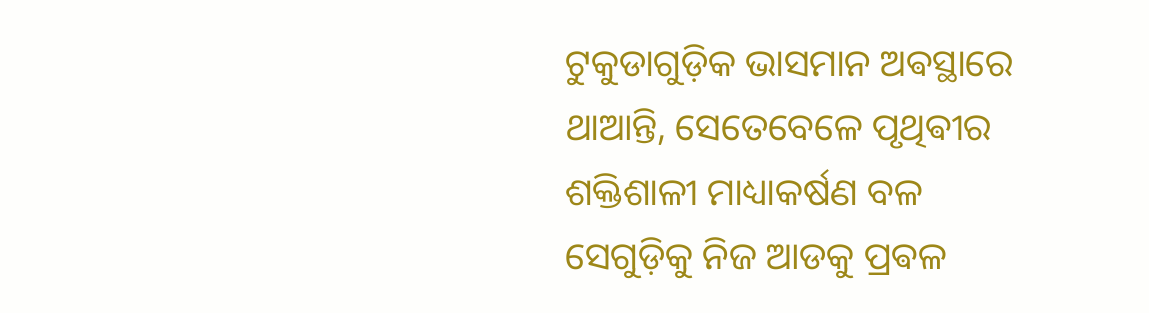ଟୁକୁଡାଗୁଡ଼ିକ ଭାସମାନ ଅଵସ୍ଥାରେ ଥାଆନ୍ତି, ସେତେବେଳେ ପୃଥିଵୀର ଶକ୍ତିଶାଳୀ ମାଧ୍ୟାକର୍ଷଣ ବଳ ସେଗୁଡ଼ିକୁ ନିଜ ଆଡକୁ ପ୍ରଵଳ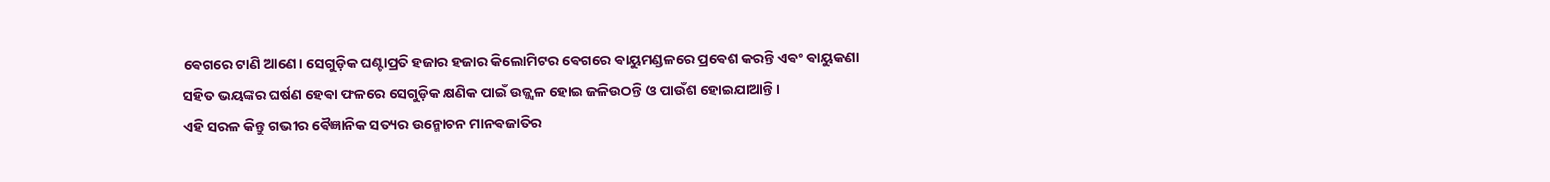ଵେଗରେ ଟାଣି ଆଣେ। ସେଗୁଡ଼ିକ ଘଣ୍ଟାପ୍ରତି ହଜାର ହଜାର କିଲୋମିଟର ଵେଗରେ ଵାୟୁମଣ୍ଡଳରେ ପ୍ରଵେଶ କରନ୍ତି ଏଵଂ ଵାୟୁକଣା ସହିତ ଭୟଙ୍କର ଘର୍ଷଣ ହେଵା ଫଳରେ ସେଗୁଡ଼ିକ କ୍ଷଣିକ ପାଇଁ ଉଜ୍ଜ୍ୱଳ ହୋଇ ଜଳିଉଠନ୍ତି ଓ ପାଉଁଶ ହୋଇଯାଆନ୍ତି।
ଏହି ସରଳ କିନ୍ତୁ ଗଭୀର ଵୈଜ୍ଞାନିକ ସତ୍ୟର ଉନ୍ମୋଚନ ମାନଵଜାତିର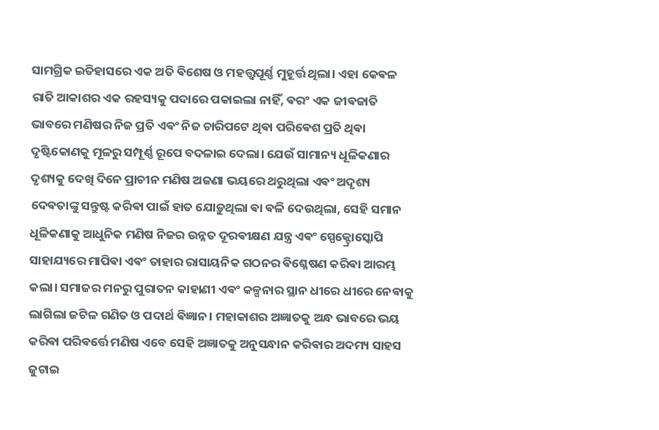ସାମଗ୍ରିକ ଇତିହାସରେ ଏକ ଅତି ଵିଶେଷ ଓ ମହତ୍ତ୍ୱପୂର୍ଣ୍ଣ ମୁହୂର୍ତ୍ତ ଥିଲା। ଏହା କେଵଳ ରାତି ଆକାଶର ଏକ ରହସ୍ୟକୁ ପଦାରେ ପକାଇଲା ନାହିଁ, ଵରଂ ଏକ ଜୀଵଜାତି ଭାବରେ ମଣିଷର ନିଜ ପ୍ରତି ଏଵଂ ନିଜ ଚାରିପଟେ ଥିଵା ପରିଵେଶ ପ୍ରତି ଥିଵା ଦୃଷ୍ଟିକୋଣକୁ ମୂଳରୁ ସମ୍ପୂର୍ଣ୍ଣ ରୂପେ ବଦଳାଇ ଦେଲା। ଯେଉଁ ସାମାନ୍ୟ ଧୂଳିକଣାର ଦୃଶ୍ୟକୁ ଦେଖି ଦିନେ ପ୍ରାଚୀନ ମଣିଷ ଅଜଣା ଭୟରେ ଥରୁଥିଲା ଏଵଂ ଅଦୃଶ୍ୟ ଦେଵତାଙ୍କୁ ସନ୍ତୁଷ୍ଟ କରିଵା ପାଇଁ ହାତ ଯୋଡ଼ୁଥିଲା ଵା ଵଳି ଦେଉଥିଲା, ସେହି ସମାନ ଧୂଳିକଣାକୁ ଆଧୁନିକ ମଣିଷ ନିଜର ଉନ୍ନତ ଦୂରଵୀକ୍ଷଣ ଯନ୍ତ୍ର ଏଵଂ ସ୍ପେକ୍ଟ୍ରୋସ୍କୋପି ସାହାଯ୍ୟରେ ମାପିଵା ଏଵଂ ତାହାର ରାସାୟନିକ ଗଠନର ଵିଶ୍ଳେଷଣ କରିଵା ଆରମ୍ଭ କଲା। ସମାଜର ମନରୁ ପୁରାତନ କାହାଣୀ ଏଵଂ କଳ୍ପନାର ସ୍ଥାନ ଧୀରେ ଧୀରେ ନେଵାକୁ ଲାଗିଲା ଜଟିଳ ଗଣିତ ଓ ପଦାର୍ଥ ଵିଜ୍ଞାନ। ମହାକାଶର ଅଜ୍ଞାତକୁ ଅନ୍ଧ ଭାବରେ ଭୟ କରିଵା ପରିଵର୍ତ୍ତେ ମଣିଷ ଏବେ ସେହି ଅଜ୍ଞାତକୁ ଅନୁସନ୍ଧାନ କରିଵାର ଅଦମ୍ୟ ସାହସ ଜୁଟାଇ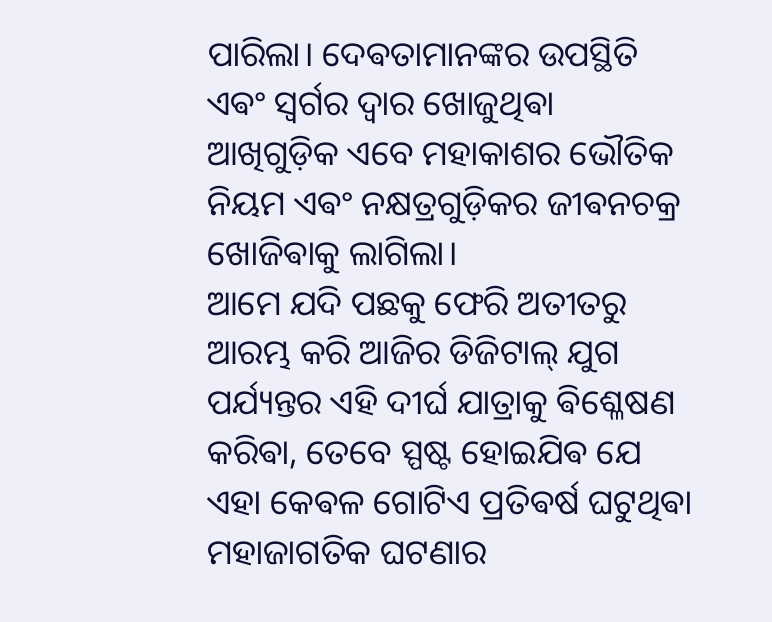ପାରିଲା। ଦେଵତାମାନଙ୍କର ଉପସ୍ଥିତି ଏଵଂ ସ୍ୱର୍ଗର ଦ୍ୱାର ଖୋଜୁଥିଵା ଆଖିଗୁଡ଼ିକ ଏବେ ମହାକାଶର ଭୌତିକ ନିୟମ ଏଵଂ ନକ୍ଷତ୍ରଗୁଡ଼ିକର ଜୀଵନଚକ୍ର ଖୋଜିଵାକୁ ଲାଗିଲା।
ଆମେ ଯଦି ପଛକୁ ଫେରି ଅତୀତରୁ ଆରମ୍ଭ କରି ଆଜିର ଡିଜିଟାଲ୍ ଯୁଗ ପର୍ଯ୍ୟନ୍ତର ଏହି ଦୀର୍ଘ ଯାତ୍ରାକୁ ଵିଶ୍ଳେଷଣ କରିଵା, ତେବେ ସ୍ପଷ୍ଟ ହୋଇଯିଵ ଯେ ଏହା କେଵଳ ଗୋଟିଏ ପ୍ରତିଵର୍ଷ ଘଟୁଥିଵା ମହାଜାଗତିକ ଘଟଣାର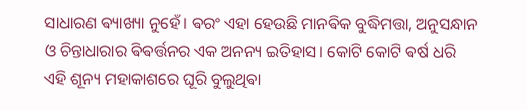ସାଧାରଣ ଵ୍ୟାଖ୍ୟା ନୁହେଁ। ଵରଂ ଏହା ହେଉଛି ମାନଵିକ ବୁଦ୍ଧିମତ୍ତା, ଅନୁସନ୍ଧାନ ଓ ଚିନ୍ତାଧାରାର ଵିଵର୍ତ୍ତନର ଏକ ଅନନ୍ୟ ଇତିହାସ। କୋଟି କୋଟି ଵର୍ଷ ଧରି ଏହି ଶୂନ୍ୟ ମହାକାଶରେ ଘୂରି ବୁଲୁଥିଵା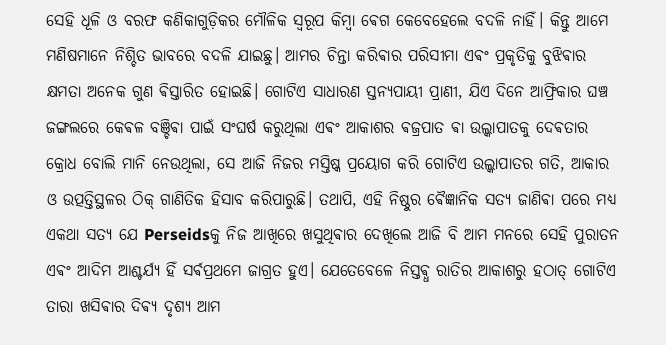ସେହି ଧୂଳି ଓ ବରଫ କଣିକାଗୁଡ଼ିକର ମୌଳିକ ସ୍ୱରୂପ କିମ୍ଵା ଵେଗ କେବେହେଲେ ବଦଳି ନାହିଁ। କିନ୍ତୁ ଆମେ ମଣିଷମାନେ ନିଶ୍ଚିତ ଭାବରେ ବଦଳି ଯାଇଛୁ। ଆମର ଚିନ୍ତା କରିଵାର ପରିସୀମା ଏଵଂ ପ୍ରକୃତିକୁ ବୁଝିଵାର କ୍ଷମତା ଅନେକ ଗୁଣ ଵିସ୍ତାରିତ ହୋଇଛି। ଗୋଟିଏ ସାଧାରଣ ସ୍ତନ୍ୟପାୟୀ ପ୍ରାଣୀ, ଯିଏ ଦିନେ ଆଫ୍ରିକାର ଘଞ୍ଚ ଜଙ୍ଗଲରେ କେଵଳ ବଞ୍ଚିଵା ପାଇଁ ସଂଘର୍ଷ କରୁଥିଲା ଏଵଂ ଆକାଶର ଵଜ୍ରପାତ ଵା ଉଲ୍କାପାତକୁ ଦେଵତାର କ୍ରୋଧ ବୋଲି ମାନି ନେଉଥିଲା, ସେ ଆଜି ନିଜର ମସ୍ତିଷ୍କ ପ୍ରୟୋଗ କରି ଗୋଟିଏ ଉଲ୍କାପାତର ଗତି, ଆକାର ଓ ଉତ୍ପତ୍ତିସ୍ଥଳର ଠିକ୍ ଗାଣିତିକ ହିସାବ କରିପାରୁଛି। ତଥାପି, ଏହି ନିଷ୍ଠୁର ଵୈଜ୍ଞାନିକ ସତ୍ୟ ଜାଣିଵା ପରେ ମଧ୍ୟ ଏକଥା ସତ୍ୟ ଯେ Perseidsକୁ ନିଜ ଆଖିରେ ଖସୁଥିଵାର ଦେଖିଲେ ଆଜି ବି ଆମ ମନରେ ସେହି ପୁରାତନ ଏଵଂ ଆଦିମ ଆଶ୍ଚର୍ଯ୍ୟ ହିଁ ସର୍ଵପ୍ରଥମେ ଜାଗ୍ରତ ହୁଏ। ଯେତେବେଳେ ନିସ୍ତଵ୍ଧ ରାତିର ଆକାଶରୁ ହଠାତ୍ ଗୋଟିଏ ତାରା ଖସିଵାର ଦିଵ୍ୟ ଦୃଶ୍ୟ ଆମ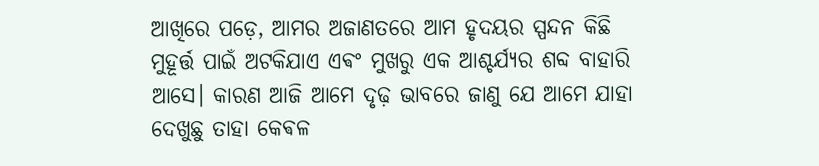ଆଖିରେ ପଡ଼େ, ଆମର ଅଜାଣତରେ ଆମ ହୃଦୟର ସ୍ପନ୍ଦନ କିଛି ମୁହୂର୍ତ୍ତ ପାଇଁ ଅଟକିଯାଏ ଏଵଂ ମୁଖରୁ ଏକ ଆଶ୍ଚର୍ଯ୍ୟର ଶବ୍ଦ ବାହାରି ଆସେ। କାରଣ ଆଜି ଆମେ ଦୃଢ଼ ଭାବରେ ଜାଣୁ ଯେ ଆମେ ଯାହା ଦେଖୁଛୁ ତାହା କେଵଳ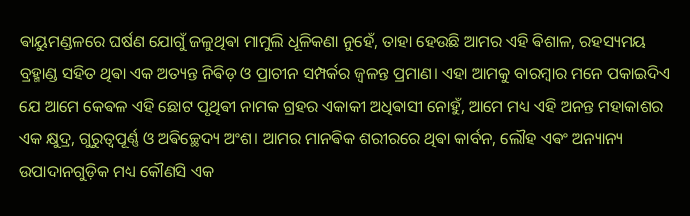ଵାୟୁମଣ୍ଡଳରେ ଘର୍ଷଣ ଯୋଗୁଁ ଜଳୁଥିଵା ମାମୁଲି ଧୂଳିକଣା ନୁହେଁ, ତାହା ହେଉଛି ଆମର ଏହି ଵିଶାଳ, ରହସ୍ୟମୟ ବ୍ରହ୍ମାଣ୍ଡ ସହିତ ଥିଵା ଏକ ଅତ୍ୟନ୍ତ ନିଵିଡ଼ ଓ ପ୍ରାଚୀନ ସମ୍ପର୍କର ଜ୍ୱଳନ୍ତ ପ୍ରମାଣ। ଏହା ଆମକୁ ବାରମ୍ଵାର ମନେ ପକାଇଦିଏ ଯେ ଆମେ କେଵଳ ଏହି ଛୋଟ ପୃଥିଵୀ ନାମକ ଗ୍ରହର ଏକାକୀ ଅଧିଵାସୀ ନୋହୁଁ, ଆମେ ମଧ୍ୟ ଏହି ଅନନ୍ତ ମହାକାଶର ଏକ କ୍ଷୁଦ୍ର, ଗୁରୁତ୍ୱପୂର୍ଣ୍ଣ ଓ ଅଵିଚ୍ଛେଦ୍ୟ ଅଂଶ। ଆମର ମାନଵିକ ଶରୀରରେ ଥିଵା କାର୍ବନ, ଲୌହ ଏଵଂ ଅନ୍ୟାନ୍ୟ ଉପାଦାନଗୁଡ଼ିକ ମଧ୍ୟ କୌଣସି ଏକ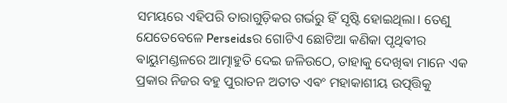ସମୟରେ ଏହିପରି ତାରାଗୁଡ଼ିକର ଗର୍ଭରୁ ହିଁ ସୃଷ୍ଟି ହୋଇଥିଲା। ତେଣୁ ଯେତେବେଳେ Perseidsର ଗୋଟିଏ ଛୋଟିଆ କଣିକା ପୃଥିଵୀର ଵାୟୁମଣ୍ଡଳରେ ଆତ୍ମାହୁତି ଦେଇ ଜଳିଉଠେ, ତାହାକୁ ଦେଖିଵା ମାନେ ଏକ ପ୍ରକାର ନିଜର ବହୁ ପୁରାତନ ଅତୀତ ଏଵଂ ମହାକାଶୀୟ ଉତ୍ପତ୍ତିକୁ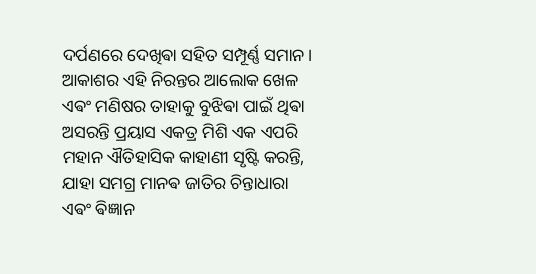ଦର୍ପଣରେ ଦେଖିଵା ସହିତ ସମ୍ପୂର୍ଣ୍ଣ ସମାନ। ଆକାଶର ଏହି ନିରନ୍ତର ଆଲୋକ ଖେଳ ଏଵଂ ମଣିଷର ତାହାକୁ ବୁଝିଵା ପାଇଁ ଥିଵା ଅସରନ୍ତି ପ୍ରୟାସ ଏକତ୍ର ମିଶି ଏକ ଏପରି ମହାନ ଐତିହାସିକ କାହାଣୀ ସୃଷ୍ଟି କରନ୍ତି, ଯାହା ସମଗ୍ର ମାନଵ ଜାତିର ଚିନ୍ତାଧାରା ଏଵଂ ଵିଜ୍ଞାନ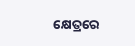କ୍ଷେତ୍ରରେ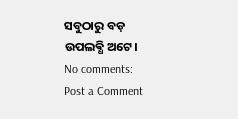ସବୁଠାରୁ ବଡ଼ ଉପଲଵ୍ଧି ଅଟେ।
No comments:
Post a Comment